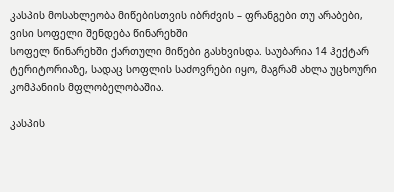კასპის მოსახლეობა მიწებისთვის იბრძვის – ფრანგები თუ არაბები, ვისი სოფელი შენდება წინარეხში
სოფელ წინარეხში ქართული მიწები გასხვისდა. საუბარია 14 ჰექტარ ტერიტორიაზე, სადაც სოფლის საძოვრები იყო, მაგრამ ახლა უცხოური კომპანიის მფლობელობაშია.

კასპის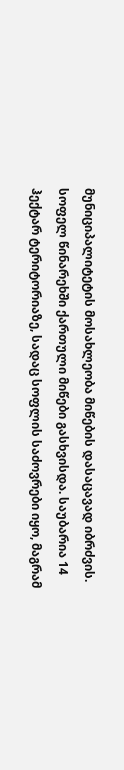მუნიციპალიტეტის მოსახლეობა მიწების დასაცავად იბრძვის. სოფელ წინარეხში ქართული მიწები გასხვისდა. საუბარია 14 ჰექტარ ტერიტორიაზე, სადაც სოფლის საძოვრები იყო, მაგრამ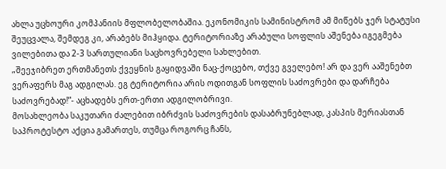ახლა უცხოური კომპანიის მფლობელობაშია. ეკონომიკის სამინისტრომ ამ მიწებს ჯერ სტატუსი შეუცვალა, შემდეგ კი, არაბებს მიჰყიდა. ტერიტორიაზე არაბული სოფლის აშენება იგეგმება ვილებითა და 2-3 სართულიანი საცხოვრებელი სახლებით.
„შეეჯიბრეთ ერთმანეთს ქვეყნის გაყიდვაში ნაც-ქოცებო, თქვე გველებო! არ და ვერ ააშენებთ ვერაფერს მაგ ადგილას. ეგ ტერიტორია არის ოდითგან სოფლის საძოვრები და დარჩება საძოვრებად!“- აცხადებს ერთ-ერთი ადგილობრივი.
მოსახლეობა საკუთარი ძალებით იბრძვის საძოვრების დასაბრუნებლად, კასპის მერიასთან საპროტესტო აქცია გამართეს, თუმცა როგორც ჩანს,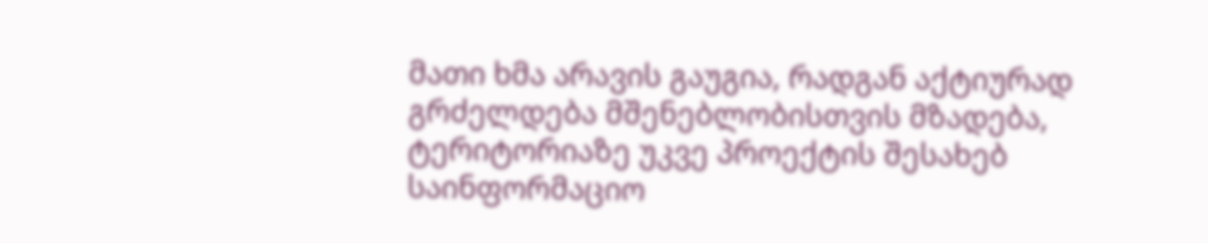მათი ხმა არავის გაუგია, რადგან აქტიურად გრძელდება მშენებლობისთვის მზადება, ტერიტორიაზე უკვე პროექტის შესახებ საინფორმაციო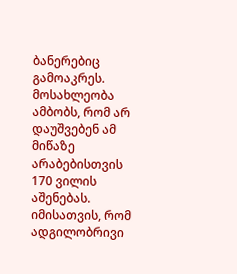ბანერებიც გამოაკრეს.
მოსახლეობა ამბობს, რომ არ დაუშვებენ ამ მიწაზე არაბებისთვის 170 ვილის აშენებას.
იმისათვის, რომ ადგილობრივი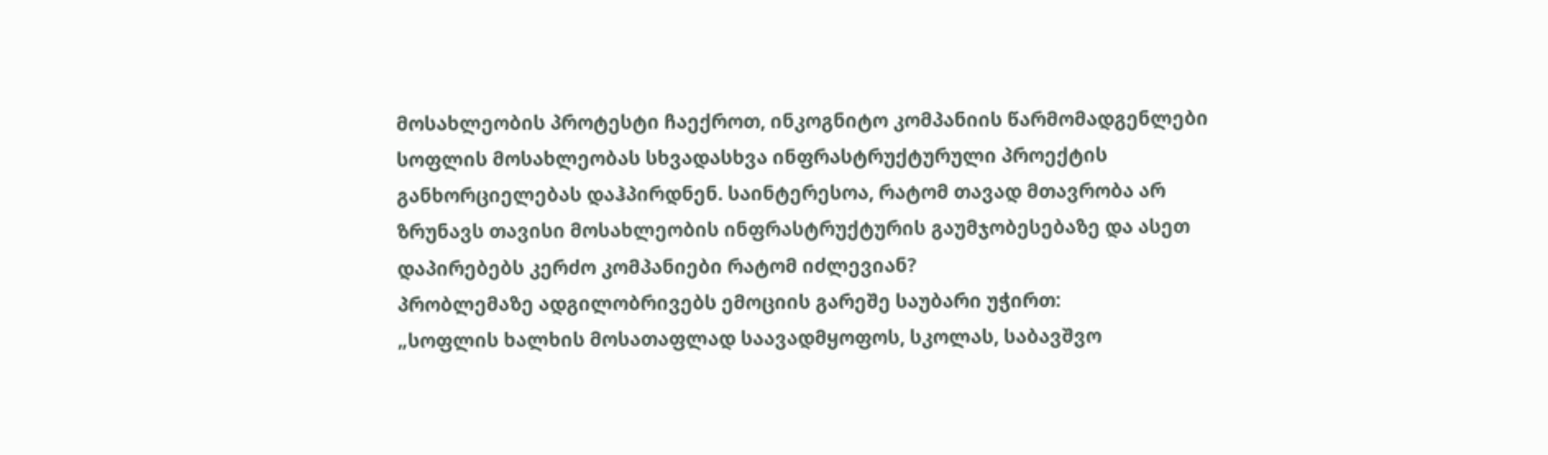მოსახლეობის პროტესტი ჩაექროთ, ინკოგნიტო კომპანიის წარმომადგენლები სოფლის მოსახლეობას სხვადასხვა ინფრასტრუქტურული პროექტის განხორციელებას დაჰპირდნენ. საინტერესოა, რატომ თავად მთავრობა არ ზრუნავს თავისი მოსახლეობის ინფრასტრუქტურის გაუმჯობესებაზე და ასეთ დაპირებებს კერძო კომპანიები რატომ იძლევიან?
პრობლემაზე ადგილობრივებს ემოციის გარეშე საუბარი უჭირთ:
„სოფლის ხალხის მოსათაფლად საავადმყოფოს, სკოლას, საბავშვო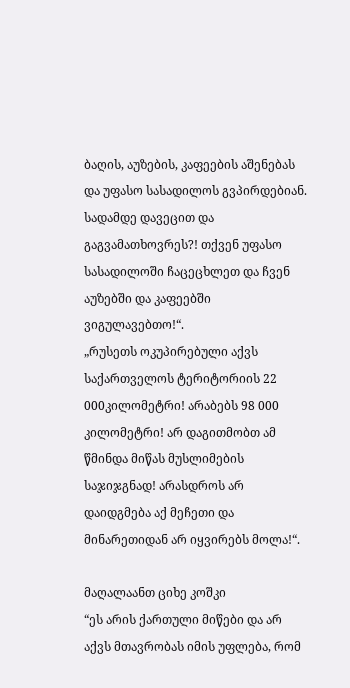ბაღის, აუზების, კაფეების აშენებას და უფასო სასადილოს გვპირდებიან. სადამდე დავეცით და გაგვამათხოვრეს?! თქვენ უფასო სასადილოში ჩაცეცხლეთ და ჩვენ აუზებში და კაფეებში ვიგულავებთო!“.
„რუსეთს ოკუპირებული აქვს საქართველოს ტერიტორიის 22 000კილომეტრი! არაბებს 98 000 კილომეტრი! არ დაგითმობთ ამ წმინდა მიწას მუსლიმების საჯიჯგნად! არასდროს არ დაიდგმება აქ მეჩეთი და მინარეთიდან არ იყვირებს მოლა!“.

მაღალაანთ ციხე კოშკი
“ეს არის ქართული მიწები და არ აქვს მთავრობას იმის უფლება, რომ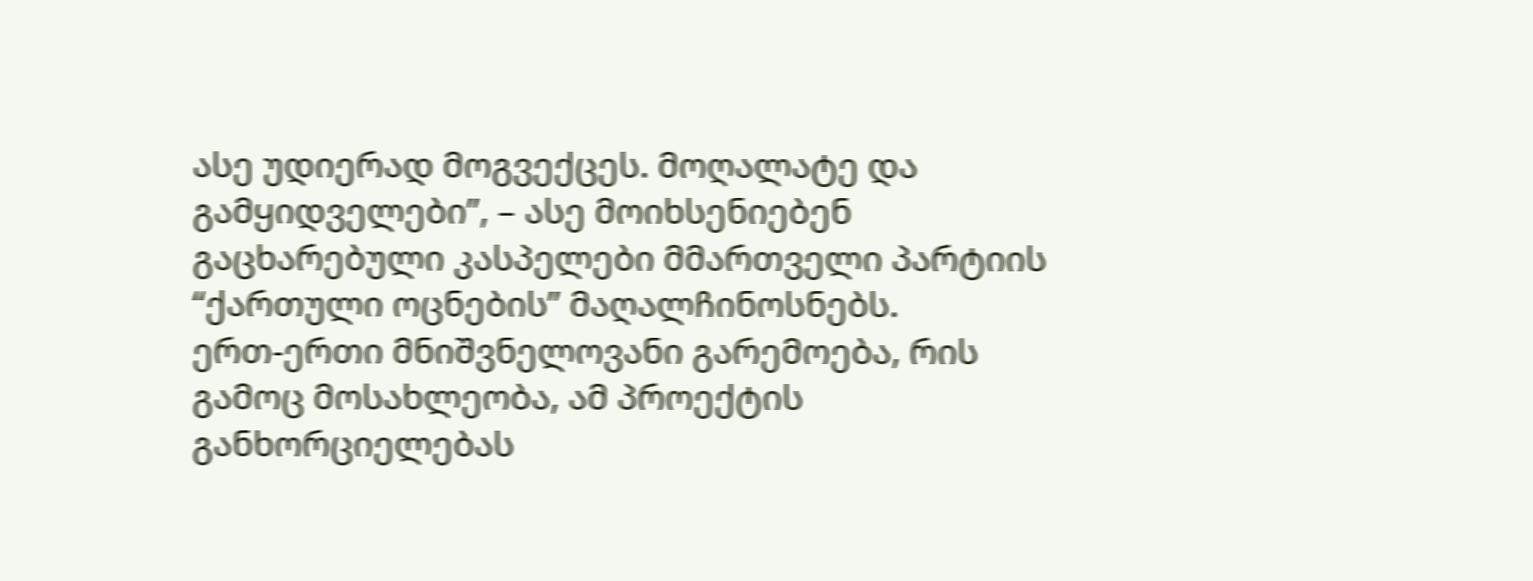ასე უდიერად მოგვექცეს. მოღალატე და გამყიდველები”, – ასე მოიხსენიებენ გაცხარებული კასპელები მმართველი პარტიის “ქართული ოცნების” მაღალჩინოსნებს.
ერთ-ერთი მნიშვნელოვანი გარემოება, რის გამოც მოსახლეობა, ამ პროექტის განხორციელებას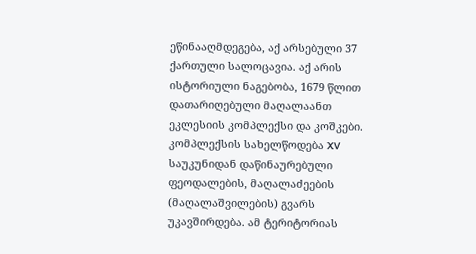ეწინააღმდეგება, აქ არსებული 37 ქართული სალოცავია. აქ არის ისტორიული ნაგებობა, 1679 წლით დათარიღებული მაღალაანთ ეკლესიის კომპლექსი და კოშკები. კომპლექსის სახელწოდება XV საუკუნიდან დაწინაურებული ფეოდალების, მაღალაძეების (მაღალაშვილების) გვარს უკავშირდება. ამ ტერიტორიას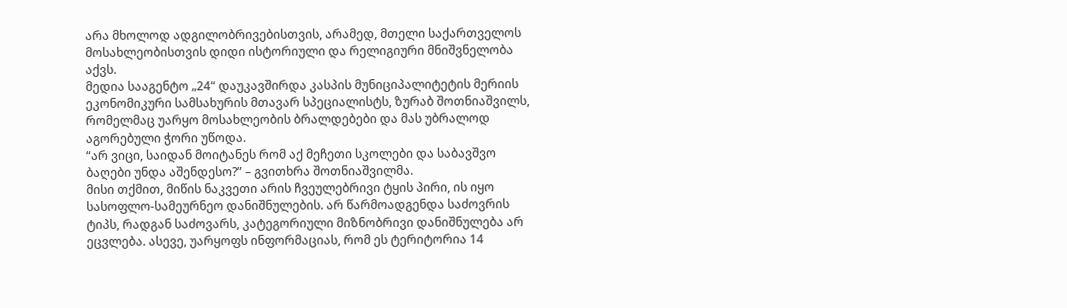არა მხოლოდ ადგილობრივებისთვის, არამედ, მთელი საქართველოს მოსახლეობისთვის დიდი ისტორიული და რელიგიური მნიშვნელობა აქვს.
მედია სააგენტო „24“ დაუკავშირდა კასპის მუნიციპალიტეტის მერიის ეკონომიკური სამსახურის მთავარ სპეციალისტს, ზურაბ შოთნიაშვილს, რომელმაც უარყო მოსახლეობის ბრალდებები და მას უბრალოდ აგორებული ჭორი უწოდა.
“არ ვიცი, საიდან მოიტანეს რომ აქ მეჩეთი სკოლები და საბავშვო ბაღები უნდა აშენდესო?” – გვითხრა შოთნიაშვილმა.
მისი თქმით, მიწის ნაკვეთი არის ჩვეულებრივი ტყის პირი, ის იყო სასოფლო-სამეურნეო დანიშნულების. არ წარმოადგენდა საძოვრის ტიპს, რადგან საძოვარს, კატეგორიული მიზნობრივი დანიშნულება არ ეცვლება. ასევე, უარყოფს ინფორმაციას, რომ ეს ტერიტორია 14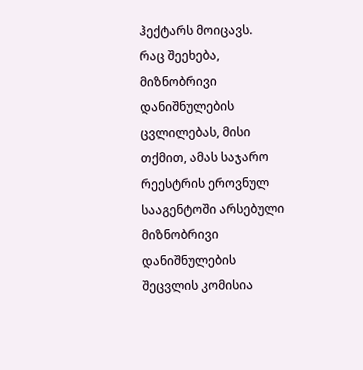ჰექტარს მოიცავს.
რაც შეეხება, მიზნობრივი დანიშნულების ცვლილებას, მისი თქმით, ამას საჯარო რეესტრის ეროვნულ სააგენტოში არსებული მიზნობრივი დანიშნულების შეცვლის კომისია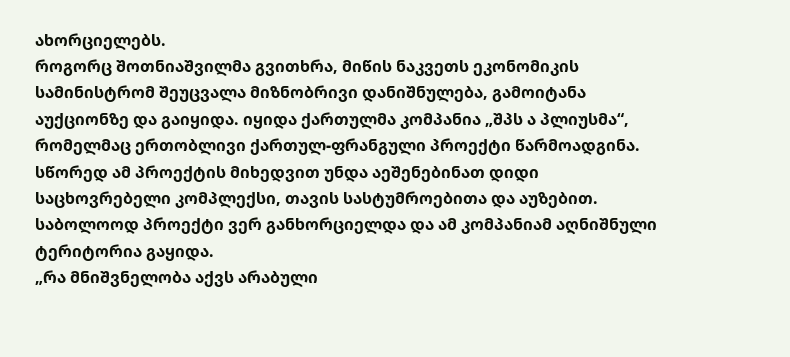ახორციელებს.
როგორც შოთნიაშვილმა გვითხრა, მიწის ნაკვეთს ეკონომიკის სამინისტრომ შეუცვალა მიზნობრივი დანიშნულება, გამოიტანა აუქციონზე და გაიყიდა. იყიდა ქართულმა კომპანია „შპს ა პლიუსმა“, რომელმაც ერთობლივი ქართულ-ფრანგული პროექტი წარმოადგინა. სწორედ ამ პროექტის მიხედვით უნდა აეშენებინათ დიდი საცხოვრებელი კომპლექსი, თავის სასტუმროებითა და აუზებით. საბოლოოდ პროექტი ვერ განხორციელდა და ამ კომპანიამ აღნიშნული ტერიტორია გაყიდა.
„რა მნიშვნელობა აქვს არაბული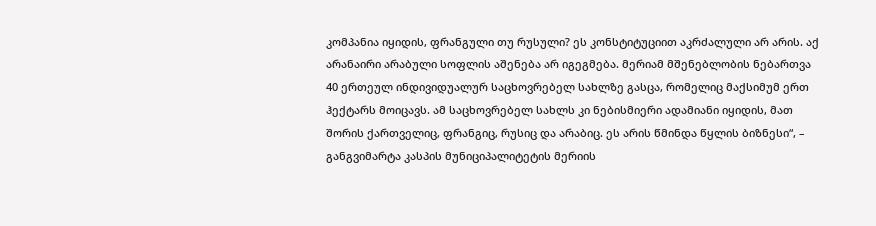კომპანია იყიდის, ფრანგული თუ რუსული? ეს კონსტიტუციით აკრძალული არ არის. აქ არანაირი არაბული სოფლის აშენება არ იგეგმება. მერიამ მშენებლობის ნებართვა 40 ერთეულ ინდივიდუალურ საცხოვრებელ სახლზე გასცა, რომელიც მაქსიმუმ ერთ ჰექტარს მოიცავს. ამ საცხოვრებელ სახლს კი ნებისმიერი ადამიანი იყიდის, მათ შორის ქართველიც, ფრანგიც, რუსიც და არაბიც. ეს არის წმინდა წყლის ბიზნესი“, – განგვიმარტა კასპის მუნიციპალიტეტის მერიის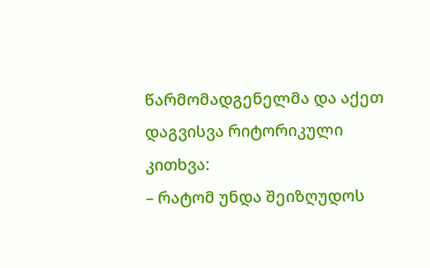წარმომადგენელმა და აქეთ დაგვისვა რიტორიკული კითხვა:
– რატომ უნდა შეიზღუდოს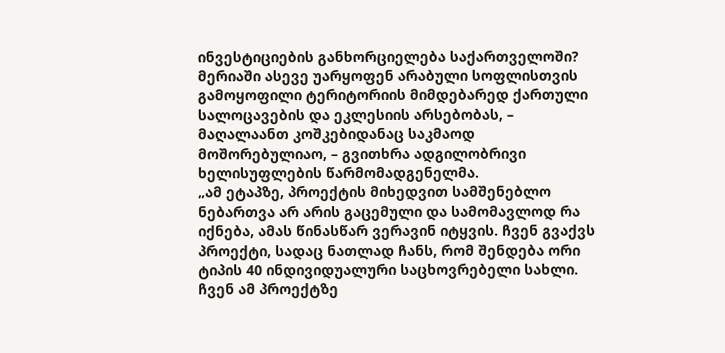ინვესტიციების განხორციელება საქართველოში?
მერიაში ასევე უარყოფენ არაბული სოფლისთვის გამოყოფილი ტერიტორიის მიმდებარედ ქართული სალოცავების და ეკლესიის არსებობას, – მაღალაანთ კოშკებიდანაც საკმაოდ მოშორებულიაო, – გვითხრა ადგილობრივი ხელისუფლების წარმომადგენელმა.
„ამ ეტაპზე, პროექტის მიხედვით სამშენებლო ნებართვა არ არის გაცემული და სამომავლოდ რა იქნება, ამას წინასწარ ვერავინ იტყვის. ჩვენ გვაქვს პროექტი, სადაც ნათლად ჩანს, რომ შენდება ორი ტიპის 40 ინდივიდუალური საცხოვრებელი სახლი. ჩვენ ამ პროექტზე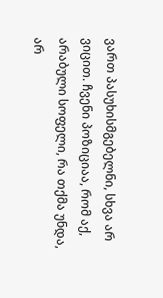ვართ პასუხისმგებელნი, სხვა არ ვიცით. ჩვენი პოზიციაა, რომ აქ, არაბული სოფელი, რა თქმა უნდა, არ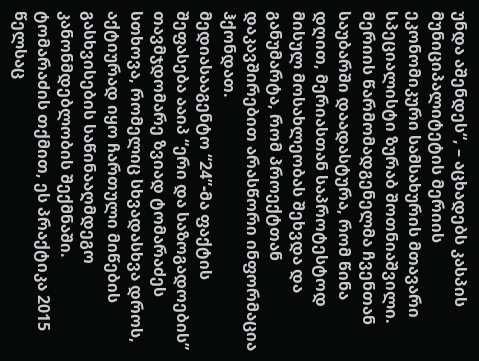უნდა აშენდეს“, – აცხადებს კასპის მუნიციპალიტეტის მერიის ეკონომიკური სამსახურის მთავარი სპეციალისტი ზურაბ შოთნიაშვილი.
მერიის წარმომადგენელმა ჩვენთან საუბარში დაადასტურა, რომ წინა დღით, მერიასთან საპროტესტოდ მისულ მოსახლეობას შეხვდა და განუმარტა, რომ პროექტთან დაკავშირებით არასწორი ინფორმაცია ჰქონდათ.
მედიასააგენტო “24”-მა ფაქტის შეფასება ააიპ “ერი და საზოგადოების” თავმჯდომარე ზვიად ტომარაძეს სთხოვა, რომელიც სხვადასხვა დროს, აქტიურად იყო ჩართული მიწების გასხვისების საწინააღმდეგო კანონმდებლობის შექმნაში.
ტომარაძის თქმით, ეს პრაქტიკა 2015 წელსაც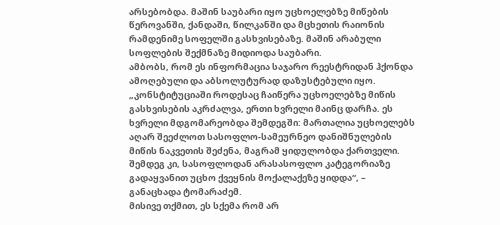არსებობდა. მაშინ საუბარი იყო უცხოელებზე მიწების წეროვანში, ქანდაში, წილკანში და მცხეთის რაიონის რამდენიმე სოფელში გასხვისებაზე. მაშინ არაბული სოფლების შექმნაზე მიდიოდა საუბარი.
ამბობს, რომ ეს ინფორმაცია საჯარო რეესტრიდან ჰქონდა ამოღებული და აბსოლუტურად დაზუსტებული იყო.
„კონსტიტუციაში როდესაც ჩაიწერა უცხოელებზე მიწის გასხვისების აკრძალვა, ერთი ხვრელი მაინც დარჩა. ეს ხვრელი მდგომარეობდა შემდეგში: მართალია უცხოელებს აღარ შეეძლოთ სასოფლო-სამეურნეო დანიშნულების მიწის ნაკვეთის შეძენა, მაგრამ ყიდულობდა ქართველი. შემდეგ კი, სასოფლოდან არასასოფლო კატეგორიაზე გადაყვანით უცხო ქვეყნის მოქალაქეზე ყიდდა“, – განაცხადა ტომარაძემ.
მისივე თქმით, ეს სქემა რომ არ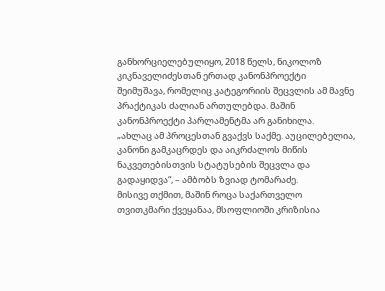განხორციელებულიყო, 2018 წელს, ნიკოლოზ კიკნაველიძესთან ერთად კანონპროექტი შეიმუშავა, რომელიც კატეგორიის შეცვლის ამ მავნე პრაქტიკას ძალიან ართულებდა. მაშინ კანონპროექტი პარლამენტმა არ განიხილა.
„ახლაც ამ პროცესთან გვაქვს საქმე. აუცილებელია, კანონი გამკაცრდეს და აიკრძალოს მიწის ნაკვეთებისთვის სტატუსების შეცვლა და გადაყიდვა“, – ამბობს ზვიად ტომარაძე.
მისივე თქმით, მაშინ როცა საქართველო თვითკმარი ქვეყანაა, მსოფლიოში კრიზისია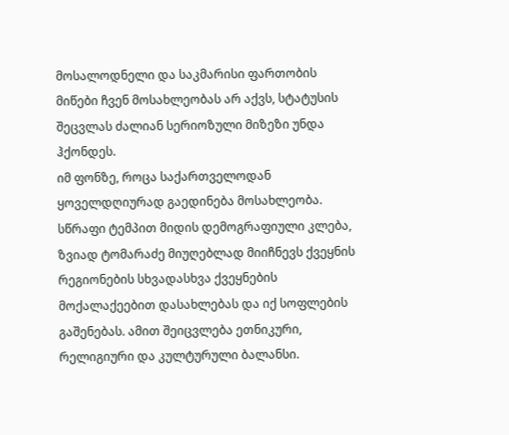მოსალოდნელი და საკმარისი ფართობის მიწები ჩვენ მოსახლეობას არ აქვს, სტატუსის შეცვლას ძალიან სერიოზული მიზეზი უნდა ჰქონდეს.
იმ ფონზე, როცა საქართველოდან ყოველდღიურად გაედინება მოსახლეობა. სწრაფი ტემპით მიდის დემოგრაფიული კლება, ზვიად ტომარაძე მიუღებლად მიიჩნევს ქვეყნის რეგიონების სხვადასხვა ქვეყნების მოქალაქეებით დასახლებას და იქ სოფლების გაშენებას. ამით შეიცვლება ეთნიკური, რელიგიური და კულტურული ბალანსი.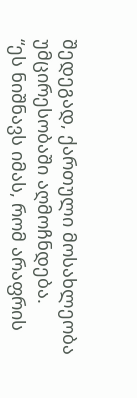შედეგად, ქართული მოსახლეობა უმცირესობაში აღმოჩნდება.
“ეს ნიშნავს იმას, რომ არაფრის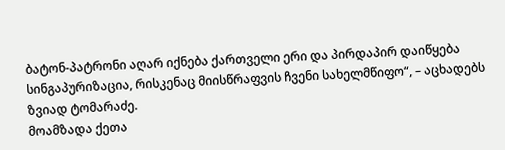ბატონ-პატრონი აღარ იქნება ქართველი ერი და პირდაპირ დაიწყება სინგაპურიზაცია, რისკენაც მიისწრაფვის ჩვენი სახელმწიფო“, – აცხადებს ზვიად ტომარაძე.
მოამზადა ქეთა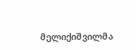მელიქიშვილმა